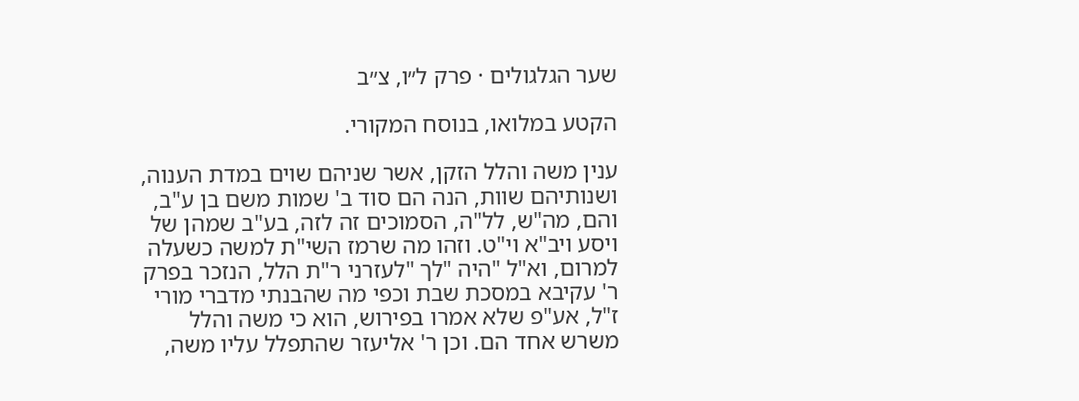שער הגלגולים · פרק ל״ו, צ״ב

הקטע במלואו, בנוסח המקורי.

ענין משה והלל הזקן, אשר שניהם שוים במדת הענוה, ושנותיהם שוות, הנה הם סוד ב' שמות משם בן ע"ב, והם, מה"ש, לל"ה, הסמוכים זה לזה, בע"ב שמהן של ויסע ויב"א וי"ט. וזהו מה שרמז השי"ת למשה כשעלה למרום, וא"ל "היה "לך "לעזרני ר"ת הלל, הנזכר בפרק ר' עקיבא במסכת שבת וכפי מה שהבנתי מדברי מורי ז"ל, אע"פ שלא אמרו בפירוש, הוא כי משה והלל משרש אחד הם. וכן ר' אליעזר שהתפלל עליו משה,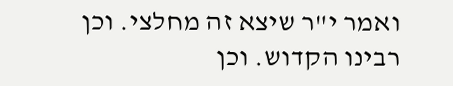ואמר י"ר שיצא זה מחלצי. וכן רבינו הקדוש. וכן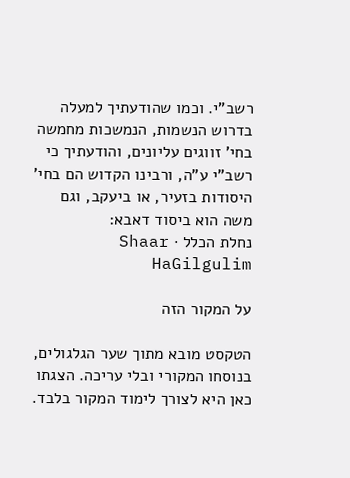רשב"י. וכמו שהודעתיך למעלה בדרוש הנשמות, הנמשכות מחמשה בחי' זווגים עליונים, והודעתיך כי רשב"י ע"ה, ורבינו הקדוש הם בחי' היסודות בזעיר, או ביעקב, וגם משה הוא ביסוד דאבא:
נחלת הכלל · Shaar HaGilgulim

על המקור הזה

הטקסט מובא מתוך שער הגלגולים, בנוסחו המקורי ובלי עריכה. הצגתו כאן היא לצורך לימוד המקור בלבד.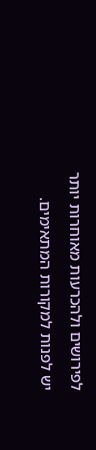לפירושים ולהכרעות מאוחרות יותר יש לפנות למקורות המתאימים.